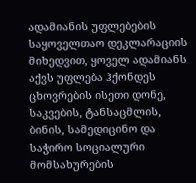ადამიანის უფლებების საყოველთაო დეკლარაციის მიხედვით, ყოველ ადამიანს აქვს უფლება ჰქონდეს ცხოვრების ისეთი დონე, საკვების, ტანსაცმლის, ბინის, სამედიცინო და საჭირო სოციალური მომსახურების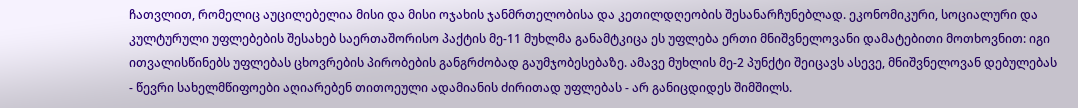ჩათვლით, რომელიც აუცილებელია მისი და მისი ოჯახის ჯანმრთელობისა და კეთილდღეობის შესანარჩუნებლად. ეკონომიკური, სოციალური და კულტურული უფლებების შესახებ საერთაშორისო პაქტის მე-11 მუხლმა განამტკიცა ეს უფლება ერთი მნიშვნელოვანი დამატებითი მოთხოვნით: იგი ითვალისწინებს უფლებას ცხოვრების პირობების განგრძობად გაუმჯობესებაზე. ამავე მუხლის მე-2 პუნქტი შეიცავს ასევე, მნიშვნელოვან დებულებას - წევრი სახელმწიფოები აღიარებენ თითოეული ადამიანის ძირითად უფლებას - არ განიცდიდეს შიმშილს.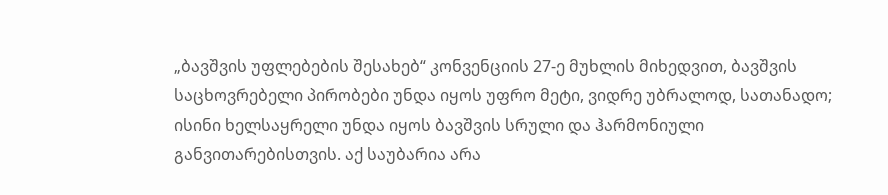„ბავშვის უფლებების შესახებ“ კონვენციის 27-ე მუხლის მიხედვით, ბავშვის საცხოვრებელი პირობები უნდა იყოს უფრო მეტი, ვიდრე უბრალოდ, სათანადო; ისინი ხელსაყრელი უნდა იყოს ბავშვის სრული და ჰარმონიული განვითარებისთვის. აქ საუბარია არა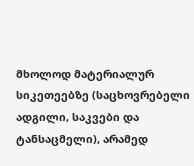მხოლოდ მატერიალურ სიკეთეებზე (საცხოვრებელი ადგილი, საკვები და ტანსაცმელი), არამედ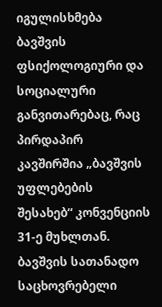იგულისხმება ბავშვის ფსიქოლოგიური და სოციალური განვითარებაც, რაც პირდაპირ კავშირშია „ბავშვის უფლებების შესახებ“ კონვენციის 31-ე მუხლთან. ბავშვის სათანადო საცხოვრებელი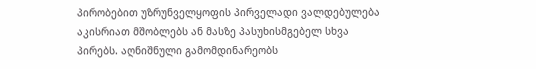პირობებით უზრუნველყოფის პირველადი ვალდებულება აკისრიათ მშობლებს ან მასზე პასუხისმგებელ სხვა პირებს. აღნიშნული გამომდინარეობს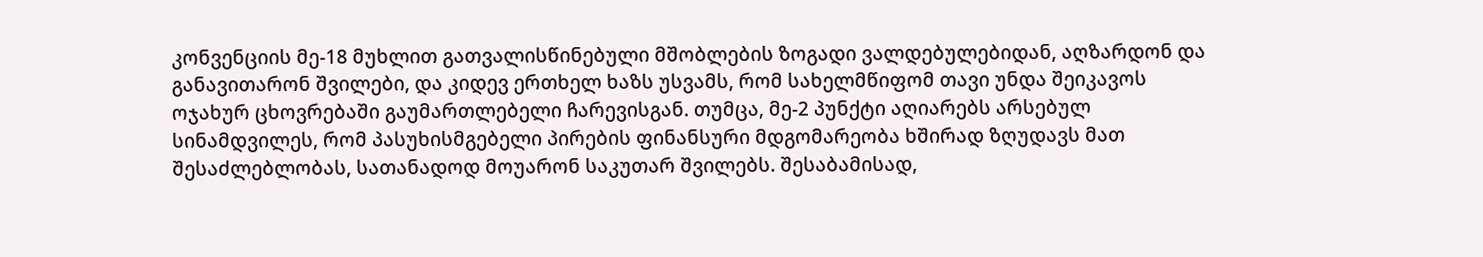კონვენციის მე-18 მუხლით გათვალისწინებული მშობლების ზოგადი ვალდებულებიდან, აღზარდონ და განავითარონ შვილები, და კიდევ ერთხელ ხაზს უსვამს, რომ სახელმწიფომ თავი უნდა შეიკავოს ოჯახურ ცხოვრებაში გაუმართლებელი ჩარევისგან. თუმცა, მე-2 პუნქტი აღიარებს არსებულ სინამდვილეს, რომ პასუხისმგებელი პირების ფინანსური მდგომარეობა ხშირად ზღუდავს მათ შესაძლებლობას, სათანადოდ მოუარონ საკუთარ შვილებს. შესაბამისად,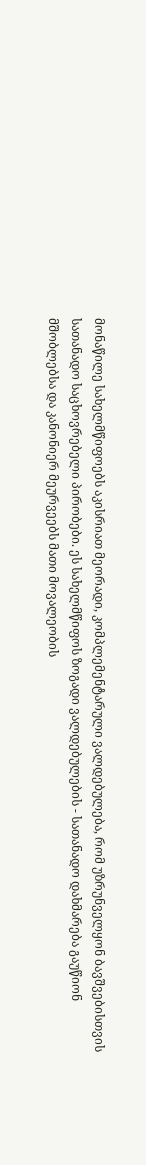მონაწილე სახელმწიფოებს აკისრიათ მეორადი, კომპლემენტარული ვალდებულება, რომ უზრუნველყონ ბავშვებისთვის სათანადო საცხოვრებელი პირობები. ეს სახელმწიფოს ზოგადი ვალდებულების - სათანადო დახმარება გაუწიონ მშობლებსა და კანონიერ მეურვეებს მათი მოვალეობის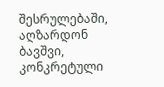შესრულებაში, აღზარდონ ბავშვი, კონკრეტული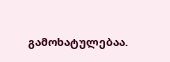გამოხატულებაა.